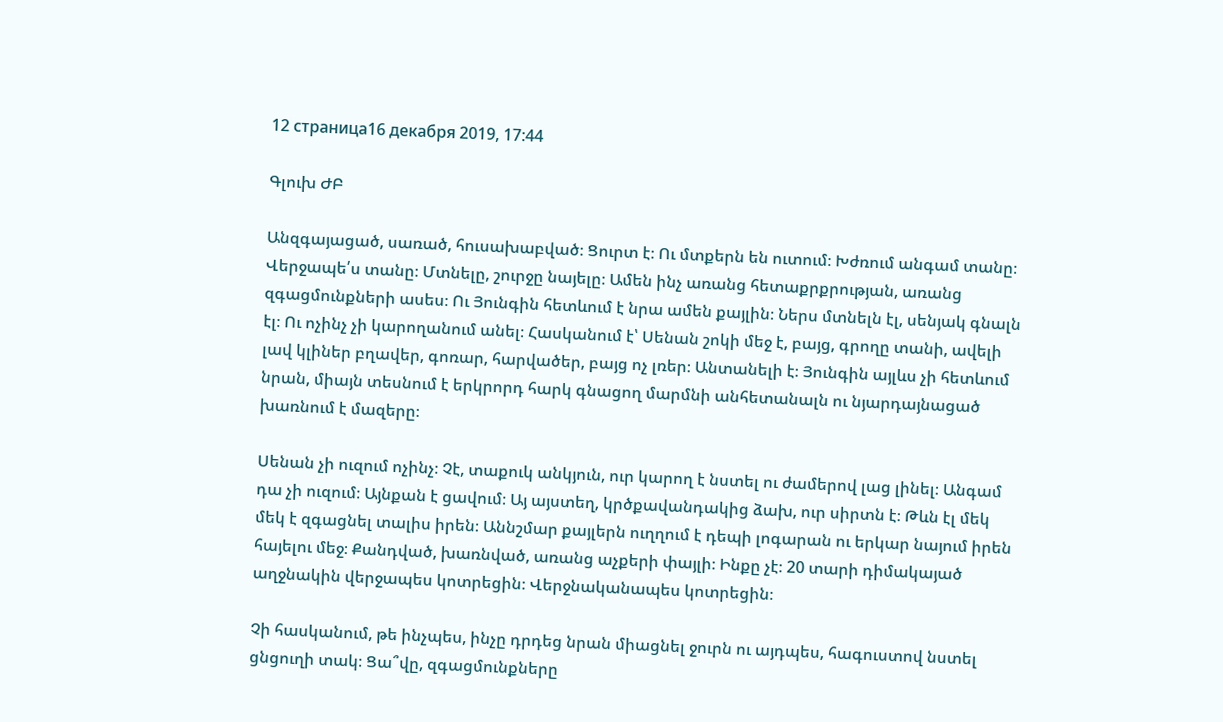12 страница16 декабря 2019, 17:44

Գլուխ ԺԲ

Անզգայացած, սառած, հուսախաբված։ Ցուրտ է։ Ու մտքերն են ուտում։ Խժռում անգամ տանը։ Վերջապե՛ս տանը։ Մտնելը, շուրջը նայելը։ Ամեն ինչ առանց հետաքրքրության, առանց զգացմունքների ասես։ Ու Յունգին հետևում է նրա ամեն քայլին։ Ներս մտնելն էլ, սենյակ գնալն էլ։ Ու ոչինչ չի կարողանում անել։ Հասկանում է՝ Սենան շոկի մեջ է, բայց, գրողը տանի, ավելի լավ կլիներ բղավեր, գոռար, հարվածեր, բայց ոչ լռեր։ Անտանելի է։ Յունգին այլևս չի հետևում նրան, միայն տեսնում է երկրորդ հարկ գնացող մարմնի անհետանալն ու նյարդայնացած խառնում է մազերը։

Սենան չի ուզում ոչինչ։ Չէ, տաքուկ անկյուն, ուր կարող է նստել ու ժամերով լաց լինել։ Անգամ դա չի ուզում։ Այնքան է ցավում։ Այ այստեղ, կրծքավանդակից ձախ, ուր սիրտն է։ Թևն էլ մեկ մեկ է զգացնել տալիս իրեն։ Աննշմար քայլերն ուղղում է դեպի լոգարան ու երկար նայում իրեն հայելու մեջ։ Քանդված, խառնված, առանց աչքերի փայլի։ Ինքը չէ։ 20 տարի դիմակայած աղջնակին վերջապես կոտրեցին։ Վերջնականապես կոտրեցին։

Չի հասկանում, թե ինչպես, ինչը դրդեց նրան միացնել ջուրն ու այդպես, հագուստով նստել ցնցուղի տակ։ Ցա՞վը, զգացմունքները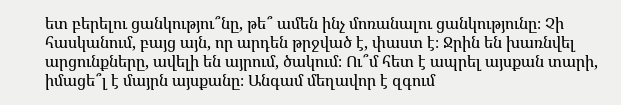ետ բերելու ցանկությու՞նը, թե՞ ամեն ինչ մոռանալու ցանկությունը։ Չի հասկանում, բայց այն, որ արդեն թրջված է, փաստ է։ Ջրին են խառնվել արցունքները, ավելի են այրում, ծակում։ Ու՞մ հետ է ապրել այսքան տարի, իմացե՞լ է մայրն այսքանը։ Անգամ մեղավոր է զգում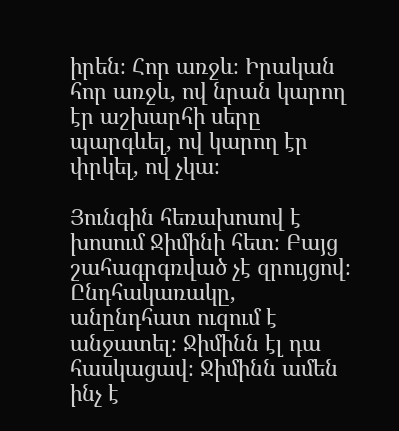իրեն։ Հոր առջև։ Իրական հոր առջև, ով նրան կարող էր աշխարհի սերը պարգևել, ով կարող էր փրկել, ով չկա։

Յունգին հեռախոսով է խոսում Ջիմինի հետ։ Բայց շահագրգռված չէ զրույցով։ Ընդհակառակը, անընդհատ ուզում է անջատել։ Ջիմինն էլ դա հասկացավ։ Ջիմինն ամեն ինչ է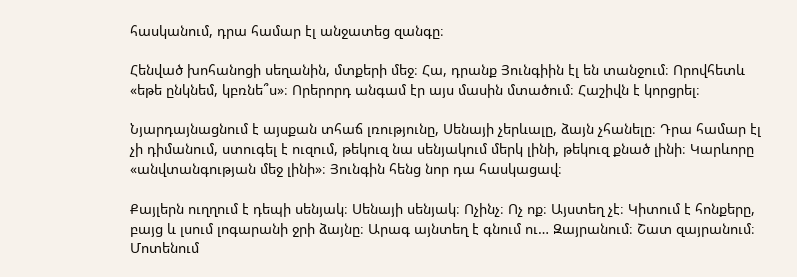հասկանում, դրա համար էլ անջատեց զանգը։

Հենված խոհանոցի սեղանին, մտքերի մեջ։ Հա, դրանք Յունգիին էլ են տանջում։ Որովհետև «եթե ընկնեմ, կբռնե՞ս»։ Որերորդ անգամ էր այս մասին մտածում։ Հաշիվն է կորցրել։

Նյարդայնացնում է այսքան տհաճ լռությունը, Սենայի չերևալը, ձայն չհանելը։ Դրա համար էլ չի դիմանում, ստուգել է ուզում, թեկուզ նա սենյակում մերկ լինի, թեկուզ քնած լինի։ Կարևորը «անվտանգության մեջ լինի»։ Յունգին հենց նոր դա հասկացավ։

Քայլերն ուղղում է դեպի սենյակ։ Սենայի սենյակ։ Ոչինչ։ Ոչ ոք։ Այստեղ չէ։ Կիտում է հոնքերը, բայց և լսում լոգարանի ջրի ձայնը։ Արագ այնտեղ է գնում ու… Զայրանում։ Շատ զայրանում։ Մոտենում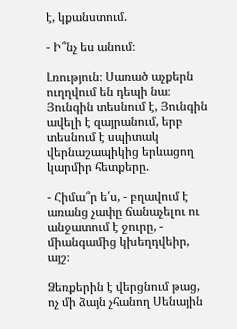է, կքանստում.

- Ի՞նչ ես անում։

Լռություն։ Սառած աչքերն ուղղվում են դեպի նա։ Յունգին տեսնում է, Յունգին ավելի է զայրանում, երբ տեսնում է սպիտակ վերնաշապիկից երևացող կարմիր հետքերը.

- Հիմա՞ր ե՛ս, - բղավում է առանց չափը ճանաչելու ու անջատում է ջուրը, - միանգամից կխեղդվեիր, այշ։

Ձեռքերին է վերցնում թաց, ոչ մի ձայն չհանող Սենային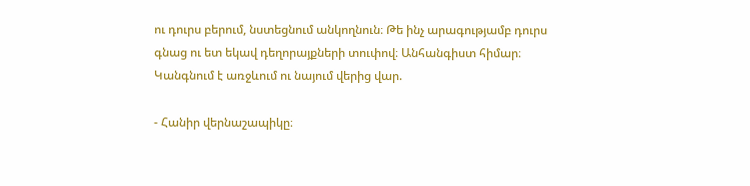ու դուրս բերում, նստեցնում անկողնուն։ Թե ինչ արագությամբ դուրս գնաց ու ետ եկավ դեղորայքների տուփով։ Անհանգիստ հիմար։ Կանգնում է առջևում ու նայում վերից վար.

- Հանիր վերնաշապիկը։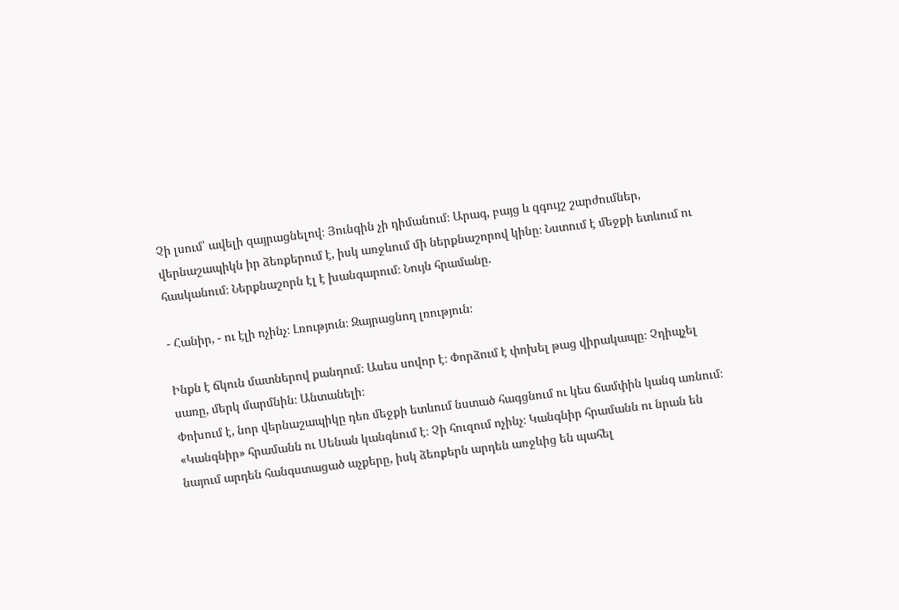Չի լսում՝ ավելի զայրացնելով։ Յունգին չի դիմանում։ Արագ, բայց և զգույշ շարժումներ, վերնաշապիկն իր ձեռքերում է, իսկ առջևում մի ներքնաշորով կինը։ Նստում է մեջքի ետևում ու հասկանում։ Ներքնաշորն էլ է խանգարում։ Նույն հրամանը.

- Հանիր, - ու էլի ոչինչ։ Լռություն։ Զայրացնող լռություն։

Ինքն է ճկուն մատներով քանդում։ Ասես սովոր է։ Փորձում է փոխել թաց վիրակապը։ Չդիպչել սառը, մերկ մարմնին։ Անտանելի։
Փոխում է, նոր վերնաշապիկը դեռ մեջքի ետևում նստած հագցնում ու կես ճամփին կանգ առնում։ «Կանգնիր» հրամանն ու Սենան կանգնում է։ Չի հուզում ոչինչ։ Կանգնիր հրամանն ու նրան են նայում արդեն հանգստացած աչքերը, իսկ ձեռքերն արդեն առջևից են պահել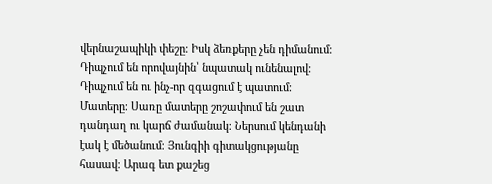վերնաշապիկի փեշը։ Իսկ ձեռքերը չեն դիմանում։ Դիպչում են որովայնին՝ նպատակ ունենալով։ Դիպչում են ու ինչ-որ զգացում է պատում։ Մատերը։ Սառը մատերը շոշափում են շատ դանդաղ ու կարճ ժամանակ։ Ներսում կենդանի էակ է մեծանում։ Յունգիի գիտակցությանը հասավ։ Արագ ետ քաշեց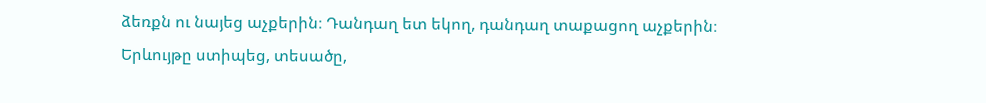ձեռքն ու նայեց աչքերին։ Դանդաղ ետ եկող, դանդաղ տաքացող աչքերին։ Երևույթը ստիպեց, տեսածը,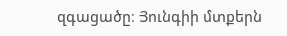զգացածը։ Յունգիի մտքերն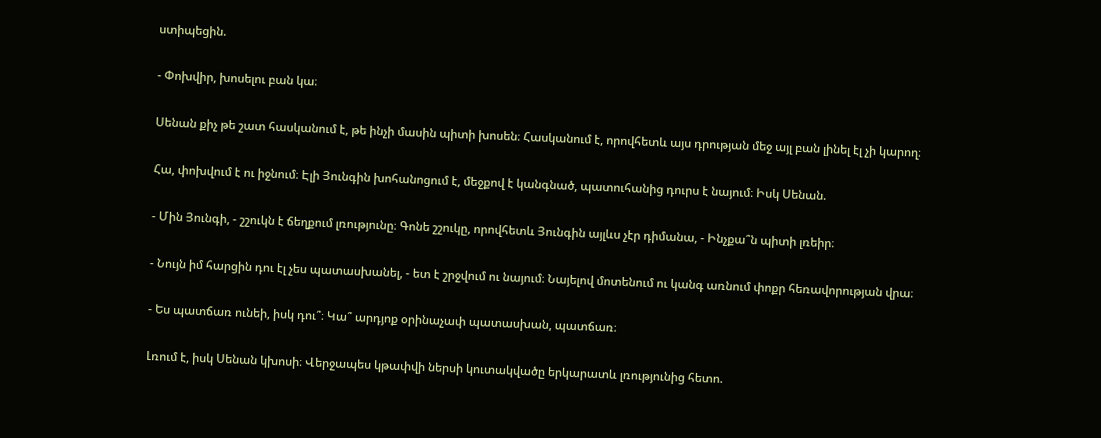ստիպեցին.

- Փոխվիր, խոսելու բան կա։

Սենան քիչ թե շատ հասկանում է, թե ինչի մասին պիտի խոսեն։ Հասկանում է, որովհետև այս դրության մեջ այլ բան լինել էլ չի կարող։

Հա, փոխվում է ու իջնում։ Էլի Յունգին խոհանոցում է, մեջքով է կանգնած, պատուհանից դուրս է նայում։ Իսկ Սենան.

- Մին Յունգի, - շշուկն է ճեղքում լռությունը։ Գոնե շշուկը, որովհետև Յունգին այլևս չէր դիմանա, - Ինչքա՞ն պիտի լռեիր։

- Նույն իմ հարցին դու էլ չես պատասխանել, - ետ է շրջվում ու նայում։ Նայելով մոտենում ու կանգ առնում փոքր հեռավորության վրա։

- Ես պատճառ ունեի, իսկ դու՞։ Կա՞ արդյոք օրինաչափ պատասխան, պատճառ։

Լռում է, իսկ Սենան կխոսի։ Վերջապես կթափվի ներսի կուտակվածը երկարատև լռությունից հետո.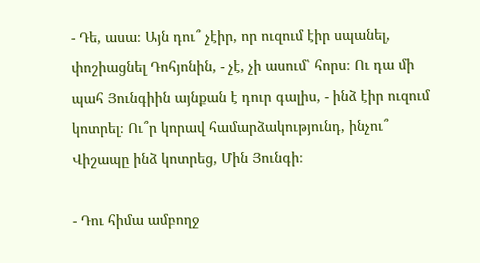- Դե, ասա։ Այն դու՞ չէիր, որ ուզում էիր սպանել, փոշիացնել Դոհյոնին, - չէ, չի ասում՝ հորս։ Ու դա մի պահ Յունգիին այնքան է դուր գալիս, - ինձ էիր ուզում կոտրել։ Ու՞ր կորավ համարձակությունդ, ինչու՞ Վիշապը ինձ կոտրեց, Մին Յունգի։

- Դու հիմա ամբողջ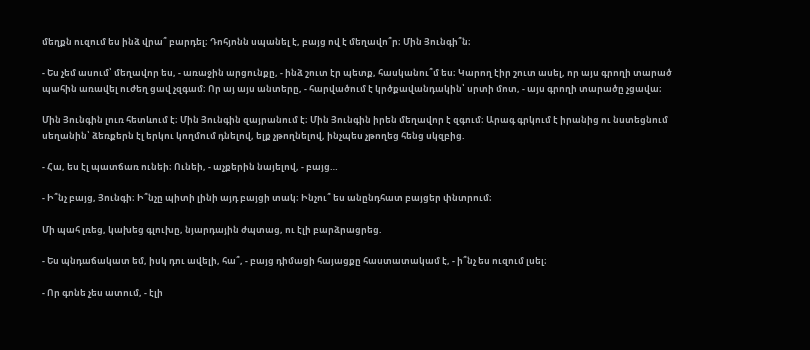մեղքն ուզում ես ինձ վրա՞ բարդել։ Դոհյոնն սպանել է, բայց ով է մեղավո՞ր։ Մին Յունգի՞ն։

- Ես չեմ ասում՝ մեղավոր ես, - առաջին արցունքը, - ինձ շուտ էր պետք, հասկանու՞մ ես։ Կարող էիր շուտ ասել, որ այս գրողի տարած պահին առավել ուժեղ ցավ չզգամ։ Որ այ այս անտերը, - հարվածում է կրծքավանդակին՝ սրտի մոտ, - այս գրողի տարածը չցավա։

Մին Յունգին լուռ հետևում է։ Մին Յունգին զայրանում է։ Մին Յունգին իրեն մեղավոր է զգում։ Արագ գրկում է իրանից ու նստեցնում սեղանին՝ ձեռքերն էլ երկու կողմում դնելով, ելք չթողնելով, ինչպես չթողեց հենց սկզբից.

- Հա, ես էլ պատճառ ունեի։ Ունեի, - աչքերին նայելով, - բայց…

- Ի՞նչ բայց, Յունգի։ Ի՞նչը պիտի լինի այդ բայցի տակ։ Ինչու՞ ես անընդհատ բայցեր փնտրում։

Մի պահ լռեց, կախեց գլուխը, նյարդային ժպտաց, ու էլի բարձրացրեց.

- Ես պնդաճակատ եմ, իսկ դու ավելի, հա՞, - բայց դիմացի հայացքը հաստատակամ է, - ի՞նչ ես ուզում լսել։

- Որ գոնե չես ատում, - էլի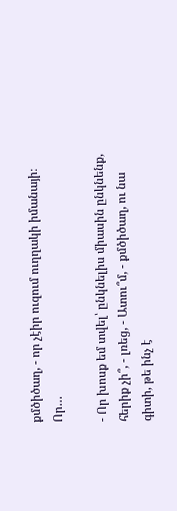քմծիծաղ, - որ չէիր ուզում ուղղակի իմանայի։ Որ…

- Որ խոսք եմ տվել՝ ընկնելիս միասին ընկնենք, հերիք չի՞, - լռեց, - Ատու՞մ, - քմծիծաղ, ու նա գիտի, թե ինչ է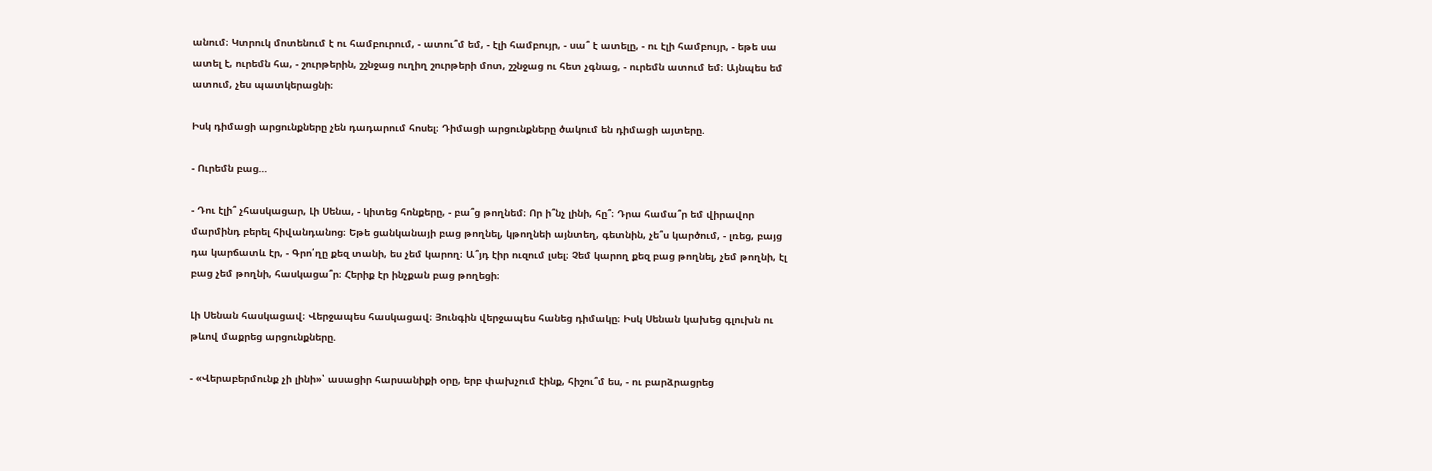անում։ Կտրուկ մոտենում է ու համբուրում, - ատու՞մ եմ, - էլի համբույր, - սա՞ է ատելը, - ու էլի համբույր, - եթե սա ատել է, ուրեմն հա, - շուրթերին, շշնջաց ուղիղ շուրթերի մոտ, շշնջաց ու հետ չգնաց, - ուրեմն ատում եմ։ Այնպես եմ ատում, չես պատկերացնի։

Իսկ դիմացի արցունքները չեն դադարում հոսել։ Դիմացի արցունքները ծակում են դիմացի այտերը.

- Ուրեմն բաց…

- Դու էլի՞ չհասկացար, Լի Սենա, - կիտեց հոնքերը, - բա՞ց թողնեմ։ Որ ի՞նչ լինի, հը՞։ Դրա համա՞ր եմ վիրավոր մարմինդ բերել հիվանդանոց։ Եթե ցանկանայի բաց թողնել, կթողնեի այնտեղ, գետնին, չե՞ս կարծում, - լռեց, բայց դա կարճատև էր, - Գրո՛ղը քեզ տանի, ես չեմ կարող։ Ա՞յդ էիր ուզում լսել։ Չեմ կարող քեզ բաց թողնել, չեմ թողնի, էլ բաց չեմ թողնի, հասկացա՞ր։ Հերիք էր ինչքան բաց թողեցի։

Լի Սենան հասկացավ։ Վերջապես հասկացավ։ Յունգին վերջապես հանեց դիմակը։ Իսկ Սենան կախեց գլուխն ու թևով մաքրեց արցունքները.

- «Վերաբերմունք չի լինի»՝ ասացիր հարսանիքի օրը, երբ փախչում էինք, հիշու՞մ ես, - ու բարձրացրեց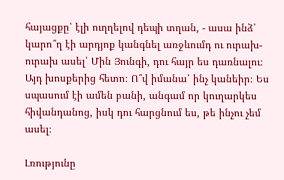հայացքը՝ էլի ուղղելով դեպի տղան, - ասա ինձ՝ կարո՞ղ էի արդյոք կանգնել առջևումդ ու ուրախ-ուրախ ասել՝ Մին Յունգի, դու հայր ես դառնալու։ Այդ խոսքերից հետո։ Ո՞վ իմանա՝ ինչ կանեիր։ Ես սպասում էի ամեն բանի, անգամ որ կուղարկես հիվանդանոց, իսկ դու հարցնում ես, թե ինչու չեմ ասել։

Լռությունը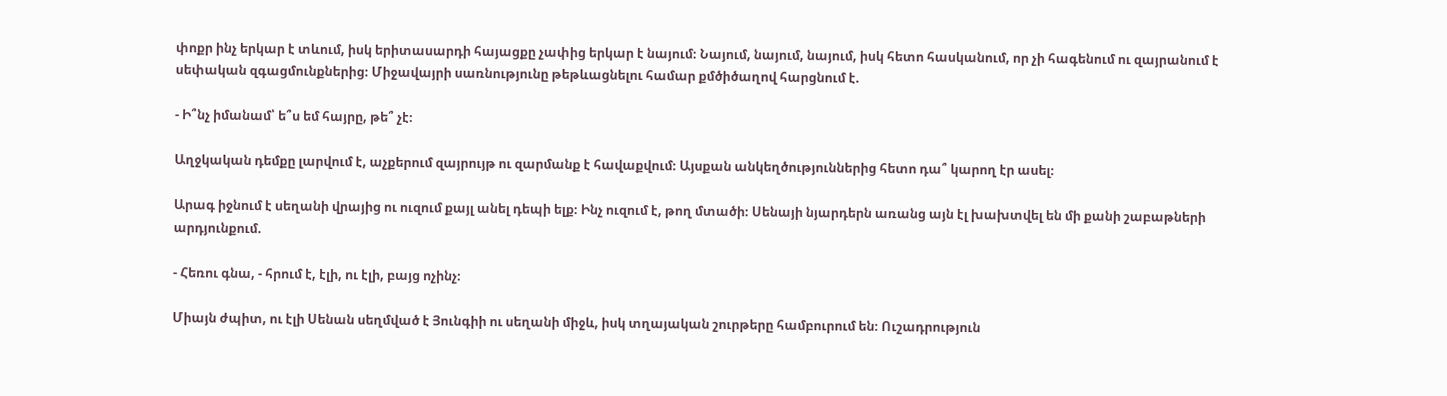փոքր ինչ երկար է տևում, իսկ երիտասարդի հայացքը չափից երկար է նայում։ Նայում, նայում, նայում, իսկ հետո հասկանում, որ չի հագենում ու զայրանում է սեփական զգացմունքներից։ Միջավայրի սառնությունը թեթևացնելու համար քմծիծաղով հարցնում է.

- Ի՞նչ իմանամ՝ ե՞ս եմ հայրը, թե՞ չէ։

Աղջկական դեմքը լարվում է, աչքերում զայրույթ ու զարմանք է հավաքվում։ Այսքան անկեղծություններից հետո դա՞ կարող էր ասել։

Արագ իջնում է սեղանի վրայից ու ուզում քայլ անել դեպի ելք։ Ինչ ուզում է, թող մտածի։ Սենայի նյարդերն առանց այն էլ խախտվել են մի քանի շաբաթների արդյունքում.

- Հեռու գնա, - հրում է, էլի, ու էլի, բայց ոչինչ։

Միայն ժպիտ, ու էլի Սենան սեղմված է Յունգիի ու սեղանի միջև, իսկ տղայական շուրթերը համբուրում են։ Ուշադրություն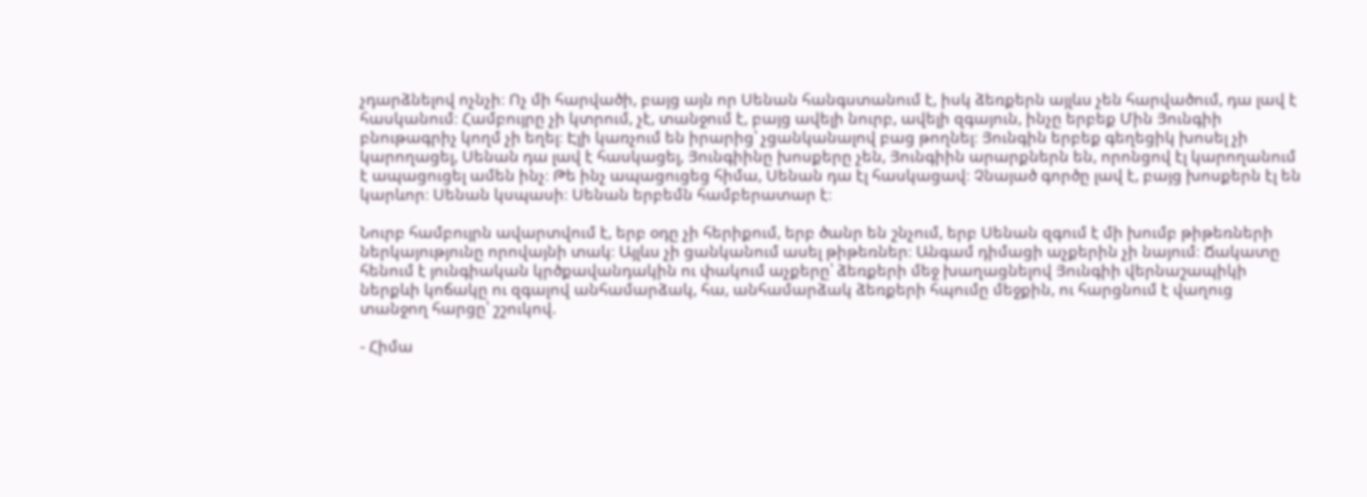չդարձնելով ոչնչի։ Ոչ մի հարվածի, բայց այն որ Սենան հանգստանում է, իսկ ձեռքերն այլևս չեն հարվածում, դա լավ է հասկանում։ Համբույրը չի կտրում, չէ, տանջում է, բայց ավելի նուրբ, ավելի զգայուն, ինչը երբեք Մին Յունգիի բնութագրիչ կողմ չի եղել։ Էլի կառչում են իրարից՝ չցանկանալով բաց թողնել։ Յունգին երբեք գեղեցիկ խոսել չի կարողացել, Սենան դա լավ է հասկացել, Յունգիինը խոսքերը չեն, Յունգիին արարքներն են, որոնցով էլ կարողանում է ապացուցել ամեն ինչ։ Թե ինչ ապացուցեց հիմա, Սենան դա էլ հասկացավ։ Չնայած գործը լավ է, բայց խոսքերն էլ են կարևոր։ Սենան կսպասի։ Սենան երբեմն համբերատար է։

Նուրբ համբույրն ավարտվում է, երբ օդը չի հերիքում, երբ ծանր են շնչում, երբ Սենան զգում է մի խումբ թիթեռների ներկայությունը որովայնի տակ։ Այլևս չի ցանկանում ասել թիթեռներ։ Անգամ դիմացի աչքերին չի նայում։ Ճակատը հենում է յունգիական կրծքավանդակին ու փակում աչքերը՝ ձեռքերի մեջ խաղացնելով Յունգիի վերնաշապիկի ներքևի կոճակը ու զգալով անհամարձակ, հա, անհամարձակ ձեռքերի հպումը մեջքին, ու հարցնում է վաղուց տանջող հարցը՝ շշուկով.

- Հիմա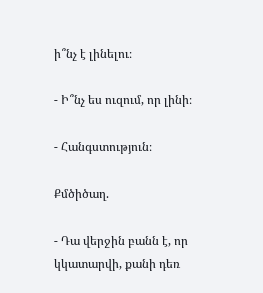ի՞նչ է լինելու։

- Ի՞նչ ես ուզում, որ լինի։

- Հանգստություն։

Քմծիծաղ.

- Դա վերջին բանն է, որ կկատարվի, քանի դեռ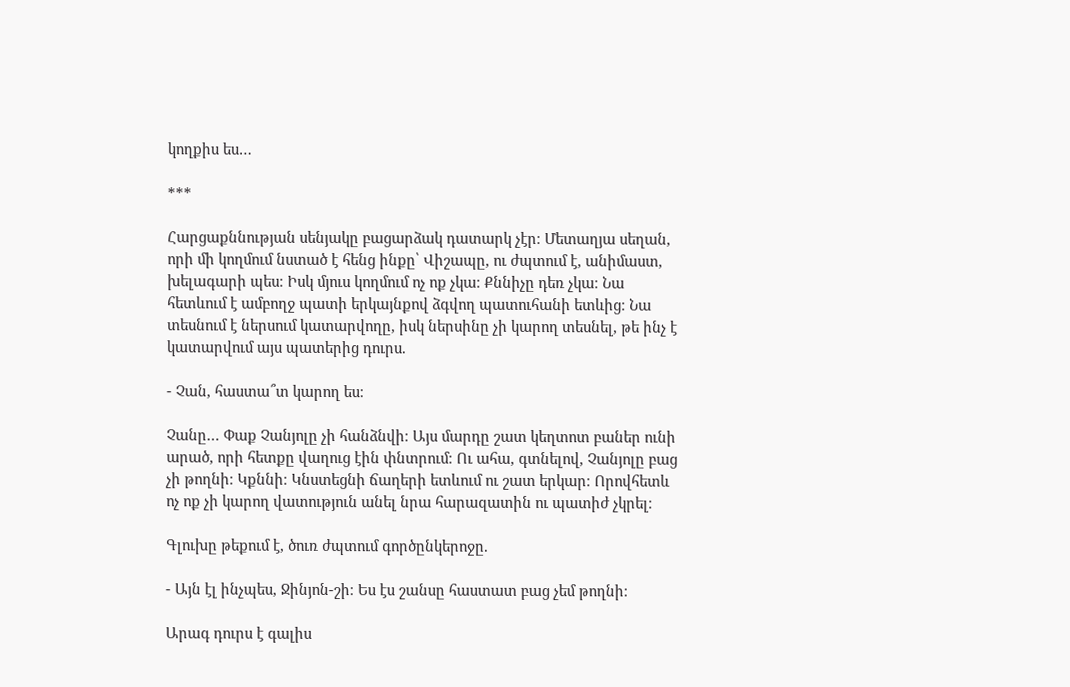կողքիս ես…

***

Հարցաքննության սենյակը բացարձակ դատարկ չէր։ Մետաղյա սեղան, որի մի կողմում նստած է հենց ինքը՝ Վիշապը, ու ժպտում է, անիմաստ, խելագարի պես։ Իսկ մյուս կողմում ոչ ոք չկա։ Քննիչը դեռ չկա։ Նա հետևում է ամբողջ պատի երկայնքով ձգվող պատուհանի ետևից։ Նա տեսնում է ներսում կատարվողը, իսկ ներսինը չի կարող տեսնել, թե ինչ է կատարվում այս պատերից դուրս.

- Չան, հաստա՞տ կարող ես։

Չանը… Փաք Չանյոլը չի հանձնվի։ Այս մարդը շատ կեղտոտ բաներ ունի արած, որի հետքը վաղուց էին փնտրում։ Ու ահա, գտնելով, Չանյոլը բաց չի թողնի։ Կքննի։ Կնստեցնի ճաղերի ետևում ու շատ երկար։ Որովհետև ոչ ոք չի կարող վատություն անել նրա հարազատին ու պատիժ չկրել։

Գլուխը թեքում է, ծուռ ժպտում գործընկերոջը.

- Այն էլ ինչպես, Ջինյոն-շի։ Ես էս շանսը հաստատ բաց չեմ թողնի։

Արագ դուրս է գալիս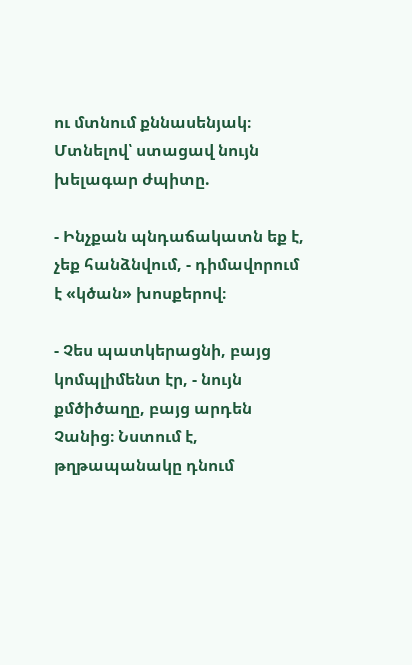ու մտնում քննասենյակ։ Մտնելով՝ ստացավ նույն խելագար ժպիտը.

- Ինչքան պնդաճակատն եք է, չեք հանձնվում, - դիմավորում է «կծան» խոսքերով։

- Չես պատկերացնի, բայց կոմպլիմենտ էր, - նույն քմծիծաղը, բայց արդեն Չանից։ Նստում է, թղթապանակը դնում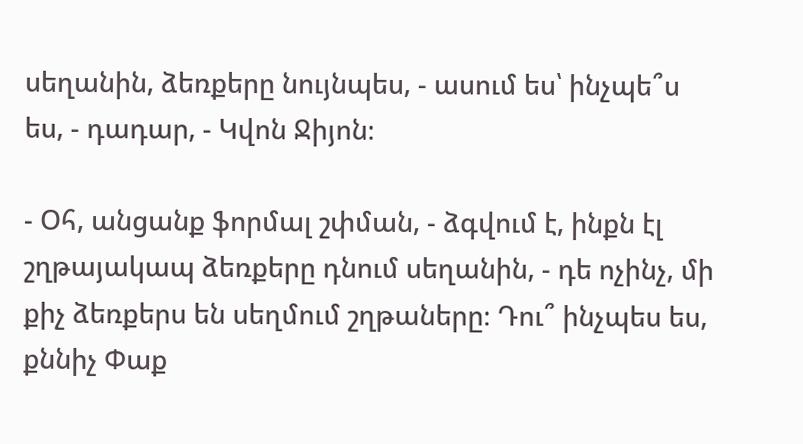սեղանին, ձեռքերը նույնպես, - ասում ես՝ ինչպե՞ս ես, - դադար, - Կվոն Ջիյոն։

- Օհ, անցանք ֆորմալ շփման, - ձգվում է, ինքն էլ շղթայակապ ձեռքերը դնում սեղանին, - դե ոչինչ, մի քիչ ձեռքերս են սեղմում շղթաները։ Դու՞ ինչպես ես, քննիչ Փաք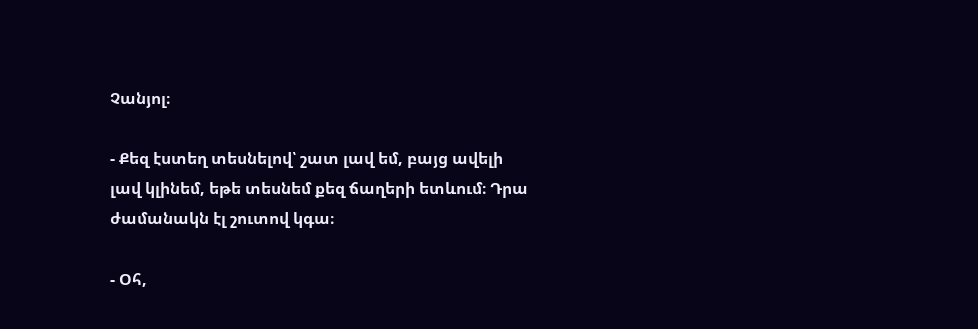Չանյոլ։

- Քեզ էստեղ տեսնելով՝ շատ լավ եմ, բայց ավելի լավ կլինեմ, եթե տեսնեմ քեզ ճաղերի ետևում։ Դրա ժամանակն էլ շուտով կգա։

- Օհ,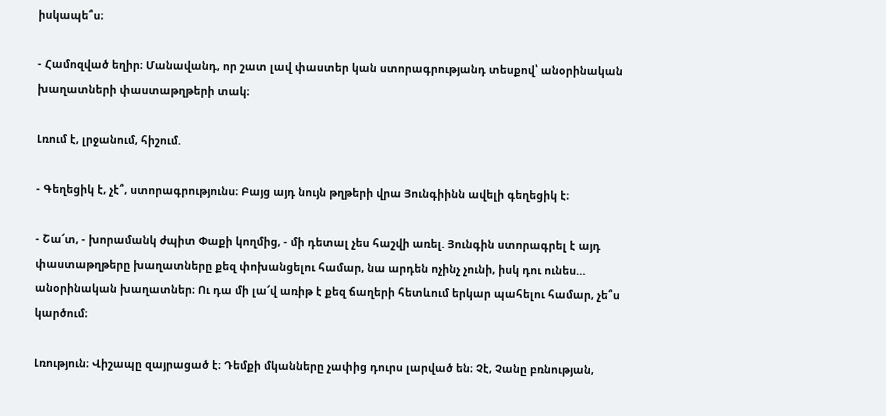իսկապե՞ս։

- Համոզված եղիր։ Մանավանդ, որ շատ լավ փաստեր կան ստորագրությանդ տեսքով՝ անօրինական խաղատների փաստաթղթերի տակ։

Լռում է, լրջանում, հիշում.

- Գեղեցիկ է, չէ՞, ստորագրությունս։ Բայց այդ նույն թղթերի վրա Յունգիինն ավելի գեղեցիկ է։

- Շա՜տ, - խորամանկ ժպիտ Փաքի կողմից, - մի դետալ չես հաշվի առել. Յունգին ստորագրել է այդ փաստաթղթերը խաղատները քեզ փոխանցելու համար, նա արդեն ոչինչ չունի, իսկ դու ունես… անօրինական խաղատներ։ Ու դա մի լա՜վ առիթ է քեզ ճաղերի հետևում երկար պահելու համար, չե՞ս կարծում։

Լռություն։ Վիշապը զայրացած է։ Դեմքի մկանները չափից դուրս լարված են։ Չէ, Չանը բռնության,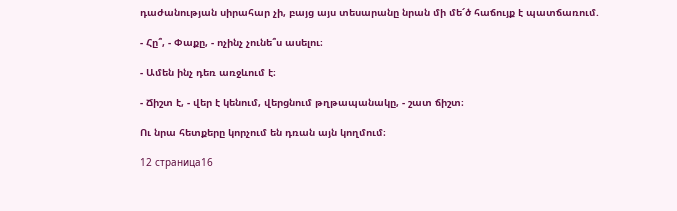դաժանության սիրահար չի, բայց այս տեսարանը նրան մի մե՜ծ հաճույք է պատճառում.

- Հը՞, - Փաքը, - ոչինչ չունե՞ս ասելու։

- Ամեն ինչ դեռ առջևում է։

- Ճիշտ է, - վեր է կենում, վերցնում թղթապանակը, - շատ ճիշտ։

Ու նրա հետքերը կորչում են դռան այն կողմում։

12 страница16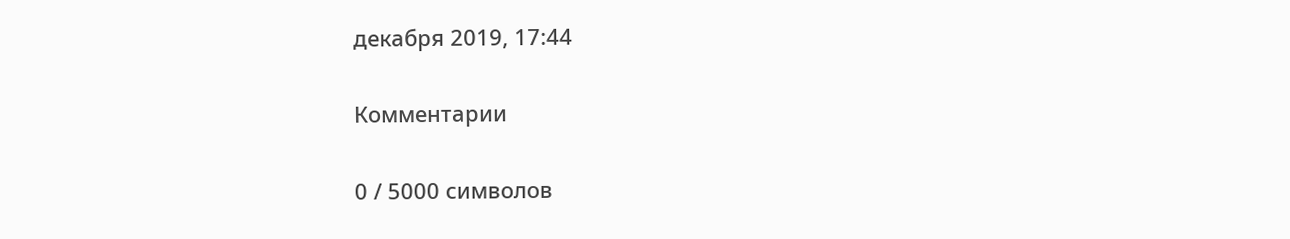декабря 2019, 17:44

Комментарии

0 / 5000 символов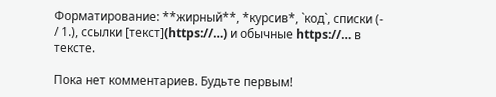Форматирование: **жирный**, *курсив*, `код`, списки (- / 1.), ссылки [текст](https://…) и обычные https://… в тексте.

Пока нет комментариев. Будьте первым!